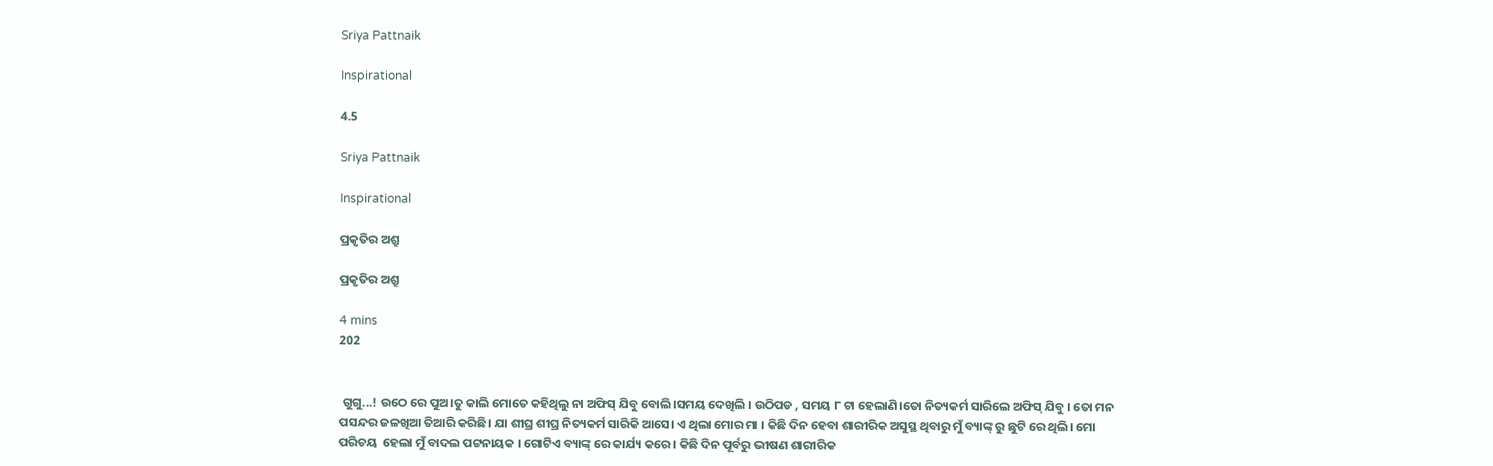Sriya Pattnaik

Inspirational

4.5

Sriya Pattnaik

Inspirational

ପ୍ରକୃତିର ଅଶ୍ରୁ

ପ୍ରକୃତିର ଅଶ୍ରୁ

4 mins
202


 ଗୁଗୁ...! ଉଠେ ରେ ପୁଅ।ତୁ କାଲି ମୋତେ କହିଥିଲୁ ନା ଅଫିସ୍ ଯିବୁ ବୋଲି।ସମୟ ଦେଖିଲି । ଉଠିପଡ , ସମୟ ୮ ଟା ହେଲାଣି।ତୋ ନିତ୍ୟକର୍ମ ସାରିଲେ ଅଫିସ୍ ଯିବୁ । ତୋ ମନ ପସନ୍ଦର ଜଳଖିଆ ତିଆରି କରିଛି। ଯା ଶୀଘ୍ର ଶୀଘ୍ର ନିତ୍ୟକର୍ମ ସାରିକି ଆସେ। ଏ ଥିଲା ମୋର ମା । କିଛି ଦିନ ହେବା ଶାରୀରିକ ଅସୁସ୍ଥ ଥିବାରୁ ମୁଁ ବ୍ୟାଙ୍କ୍ ରୁ ଛୁଟି ରେ ଥିଲି। ମୋ ପରିଚୟ  ହେଲା ମୁଁ ବାଦଲ ପଟ୍ଟନାୟକ । ଗୋଟିଏ ବ୍ୟାଙ୍କ୍ ରେ କାର୍ଯ୍ୟ କରେ । କିଛି ଦିନ ପୂର୍ବରୁ ଭୀଷଣ ଶାରୀରିକ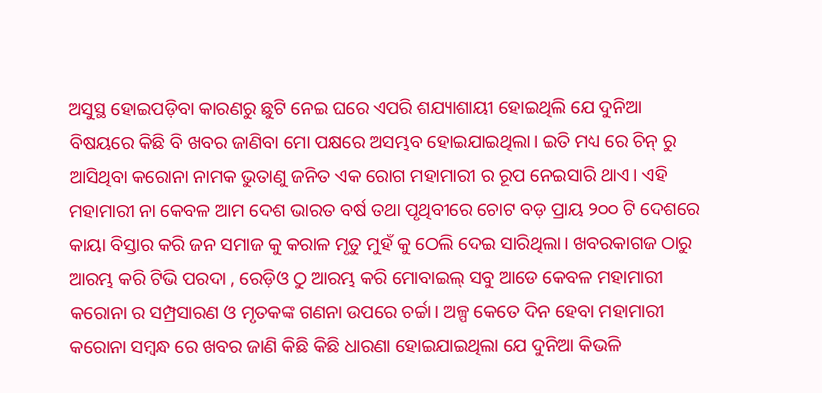ଅସୁସ୍ଥ ହୋଇପଡ଼ିବା କାରଣରୁ ଛୁଟି ନେଇ ଘରେ ଏପରି ଶଯ୍ୟାଶାୟୀ ହୋଇଥିଲି ଯେ ଦୁନିଆ ବିଷୟରେ କିଛି ବି ଖବର ଜାଣିବା ମୋ ପକ୍ଷରେ ଅସମ୍ଭବ ହୋଇଯାଇଥିଲା। ଇତି ମଧ୍ୟ ରେ ଚିନ୍ ରୁ ଆସିଥିବା କରୋନା ନାମକ ଭୁତାଣୁ ଜନିତ ଏକ ରୋଗ ମହାମାରୀ ର ରୂପ ନେଇସାରି ଥାଏ। ଏହି ମହାମାରୀ ନା କେବଳ ଆମ ଦେଶ ଭାରତ ବର୍ଷ ତଥା ପୃଥିବୀରେ ଚୋଟ ବଡ଼ ପ୍ରାୟ ୨୦୦ ଟି ଦେଶରେ କାୟା ବିସ୍ତାର କରି ଜନ ସମାଜ କୁ କରାଳ ମୃତୁ ମୁହଁ କୁ ଠେଲି ଦେଇ ସାରିଥିଲା। ଖବରକାଗଜ ଠାରୁ ଆରମ୍ଭ କରି ଟିଭି ପରଦା , ରେଡ଼ିଓ ଠୁ ଆରମ୍ଭ କରି ମୋବାଇଲ୍ ସବୁ ଆଡେ କେବଳ ମହାମାରୀ କରୋନା ର ସମ୍ପ୍ରସାରଣ ଓ ମୃତକଙ୍କ ଗଣନା ଉପରେ ଚର୍ଚ୍ଚା। ଅଳ୍ପ କେତେ ଦିନ ହେବା ମହାମାରୀ କରୋନା ସମ୍ବନ୍ଧ ରେ ଖବର ଜାଣି କିଛି କିଛି ଧାରଣା ହୋଇଯାଇଥିଲା ଯେ ଦୁନିଆ କିଭଳି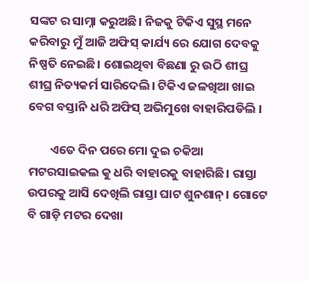ସଙ୍କଟ ର ସାମ୍ନା କରୁଅଛି। ନିଜକୁ ଟିକିଏ ସୁସ୍ଥ ମନେ କରିବାରୁ ମୁଁ ଆଜି ଅଫିସ୍ କାର୍ଯ୍ୟ ରେ ଯୋଗ ଦେବକୁ ନିଷ୍ପତି ନେଇଛି। ଶୋଇଥିବା ବିଛଣା ରୁ ଉଠି ଶୀଘ୍ର ଶୀଘ୍ର ନିତ୍ୟକର୍ମ ସାରିଦେଲି। ଟିକିଏ ଜଳଖିଆ ଖାଇ ବେଗ ବସ୍ତାନି ଧରି ଅଫିସ୍ ଅଭିମୁଖେ ବାହାରିପଡିଲି ।

        ଏତେ ଦିନ ପରେ ମୋ ଦୁଇ ଚକିଆ ମଟରସାଇକଲ କୁ ଧରି ବାହାରକୁ ବାହାରିଛି। ରାସ୍ତା ଉପରକୁ ଆସି ଦେଖିଲି ରାସ୍ତା ଘାଟ ଶୁନଶାନ୍। ଗୋଟେ ବି ଗାଡ଼ି ମଟର ଦେଖା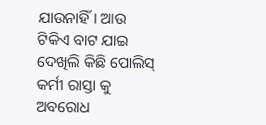ଯାଉନାହିଁ। ଆଉ ଟିକିଏ ବାଟ ଯାଇ ଦେଖିଲି କିଛି ପୋଲିସ୍ କର୍ମୀ ରାସ୍ତା କୁ ଅବରୋଧ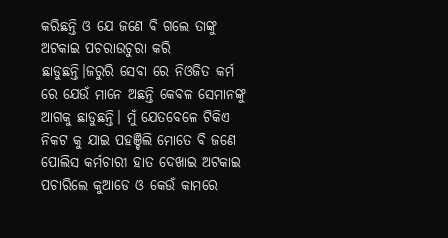କରିଛନ୍ତି ଓ ଯେ ଜଣେ ବି ଗଲେ ତାଙ୍କୁ ଅଟକାଇ ପଚରାଉଚୁରା କରି ଛାଡୁଛନ୍ତି।ଜରୁରି ସେବା ରେ ନିଓଜିତ କର୍ମ ରେ ଯେଉଁ ମାନେ ଅଛନ୍ତି କେବଳ ସେମାନଙ୍କୁ ଆଗକୁ ଛାଡୁଛନ୍ତି। ମୁଁ ଯେତବେଳେ ଟିକିଏ ନିକଟ କୁ ଯାଇ ପହଞ୍ଚିଲି ମୋତେ ବି ଜଣେ ପୋଲିସ କର୍ମଚାରୀ ହାତ ଦେଖାଇ ଅଟକାଇ ପଚାରିଲେ କୁଆଡେ ଓ କେଉଁ କାମରେ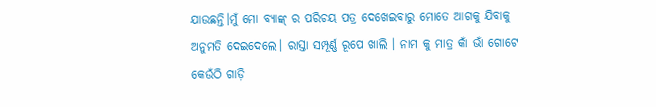ଯାଉଛନ୍ତି।ମୁଁ ମୋ ବ୍ୟାଙ୍କ୍ ର ପରିଚୟ ପତ୍ର ଦେଖେଇବାରୁ ମୋତେ ଆଗକୁ ଯିବାକୁ ଅନୁମତି ଦେଇଦେଲେ। ରାସ୍ତା ସମ୍ପୂର୍ଣ୍ଣ ରୂପେ ଖାଲି । ନାମ କୁ ମାତ୍ର କାଁ ଭାଁ ଗୋଟେ କେଉଁଠି ଗାଡ଼ି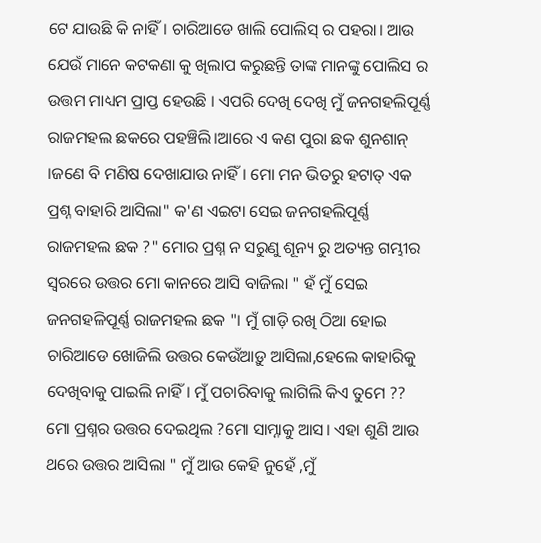ଟେ ଯାଉଛି କି ନାହିଁ। ଚାରିଆଡେ ଖାଲି ପୋଲିସ୍ ର ପହରା। ଆଉ ଯେଉଁ ମାନେ କଟକଣା କୁ ଖିଲାପ କରୁଛନ୍ତି ତାଙ୍କ ମାନଙ୍କୁ ପୋଲିସ ର ଉତ୍ତମ ମାଧ୍ୟମ ପ୍ରାପ୍ତ ହେଉଛି । ଏପରି ଦେଖି ଦେଖି ମୁଁ ଜନଗହଲିପୂର୍ଣ୍ଣ ରାଜମହଲ ଛକରେ ପହଞ୍ଚିଲି।ଆରେ ଏ କଣ ପୁରା ଛକ ଶୁନଶାନ୍ ।ଜଣେ ବି ମଣିଷ ଦେଖାଯାଉ ନାହିଁ। ମୋ ମନ ଭିତରୁ ହଟାତ୍ ଏକ ପ୍ରଶ୍ନ ବାହାରି ଆସିଲା" କ'ଣ ଏଇଟା ସେଇ ଜନଗହଲିପୂର୍ଣ୍ଣ ରାଜମହଲ ଛକ ?" ମୋର ପ୍ରଶ୍ନ ନ ସରୁଣୁ ଶୂନ୍ୟ ରୁ ଅତ୍ୟନ୍ତ ଗମ୍ଭୀର ସ୍ଵରରେ ଉତ୍ତର ମୋ କାନରେ ଆସି ବାଜିଲା " ହଁ ମୁଁ ସେଇ ଜନଗହଳିପୂର୍ଣ୍ଣ ରାଜମହଲ ଛକ "। ମୁଁ ଗାଡ଼ି ରଖି ଠିଆ ହୋଇ ଚାରିଆଡେ ଖୋଜିଲି ଉତ୍ତର କେଉଁଆଡ଼ୁ ଆସିଲା,ହେଲେ କାହାରିକୁ ଦେଖିବାକୁ ପାଇଲି ନାହିଁ। ମୁଁ ପଚାରିବାକୁ ଲାଗିଲି କିଏ ତୁମେ ?? ମୋ ପ୍ରଶ୍ନର ଉତ୍ତର ଦେଇଥିଲ ?ମୋ ସାମ୍ନାକୁ ଆସ। ଏହା ଶୁଣି ଆଉ ଥରେ ଉତ୍ତର ଆସିଲା " ମୁଁ ଆଉ କେହି ନୁହେଁ ,ମୁଁ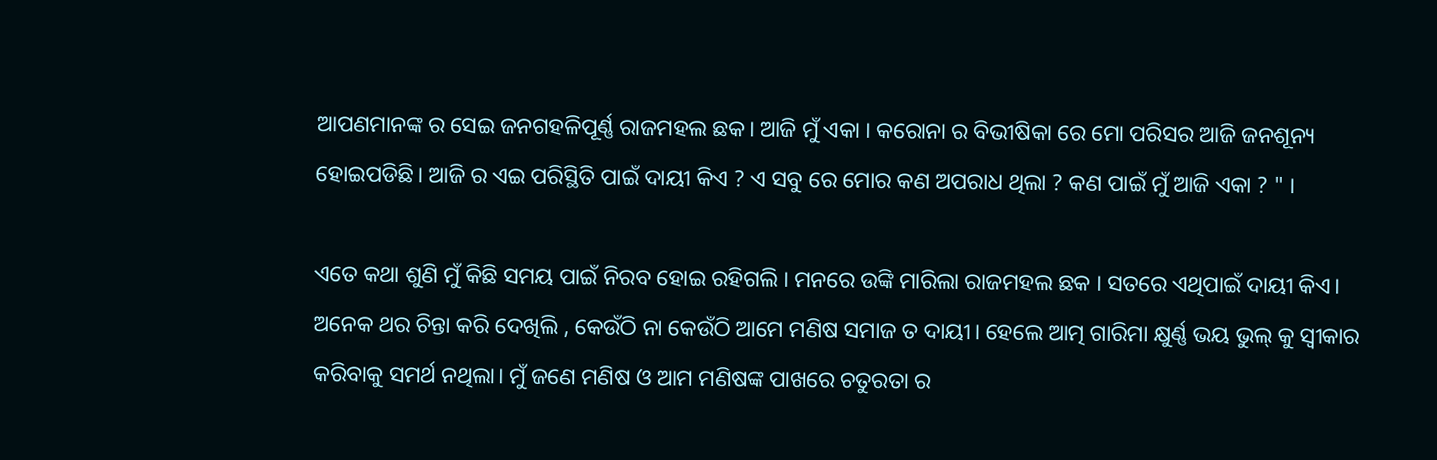ଆପଣମାନଙ୍କ ର ସେଇ ଜନଗହଳିପୂର୍ଣ୍ଣ ରାଜମହଲ ଛକ। ଆଜି ମୁଁ ଏକା । କରୋନା ର ବିଭୀଷିକା ରେ ମୋ ପରିସର ଆଜି ଜନଶୂନ୍ୟ ହୋଇପଡିଛି। ଆଜି ର ଏଇ ପରିସ୍ଥିତି ପାଇଁ ଦାୟୀ କିଏ ? ଏ ସବୁ ରେ ମୋର କଣ ଅପରାଧ ଥିଲା ? କଣ ପାଇଁ ମୁଁ ଆଜି ଏକା ? " ।

ଏତେ କଥା ଶୁଣି ମୁଁ କିଛି ସମୟ ପାଇଁ ନିରବ ହୋଇ ରହିଗଲି । ମନରେ ଉଙ୍କି ମାରିଲା ରାଜମହଲ ଛକ । ସତରେ ଏଥିପାଇଁ ଦାୟୀ କିଏ। ଅନେକ ଥର ଚିନ୍ତା କରି ଦେଖିଲି , କେଉଁଠି ନା କେଉଁଠି ଆମେ ମଣିଷ ସମାଜ ତ ଦାୟୀ। ହେଲେ ଆତ୍ମ ଗାରିମା କ୍ଷୁର୍ଣ୍ଣ ଭୟ ଭୁଲ୍ କୁ ସ୍ବୀକାର କରିବାକୁ ସମର୍ଥ ନଥିଲା। ମୁଁ ଜଣେ ମଣିଷ ଓ ଆମ ମଣିଷଙ୍କ ପାଖରେ ଚତୁରତା ର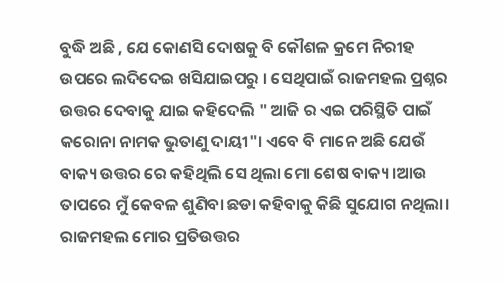ବୁଦ୍ଧି ଅଛି , ଯେ କୋଣସି ଦୋଷକୁ ବି କୌଶଳ କ୍ରମେ ନିରୀହ ଉପରେ ଲଦିଦେଇ ଖସିଯାଇପରୁ । ସେଥିପାଇଁ ରାଜମହଲ ପ୍ରଶ୍ନର ଉତ୍ତର ଦେବାକୁ ଯାଇ କହିଦେଲି " ଆଜି ର ଏଇ ପରିସ୍ଥିତି ପାଇଁ କରୋନା ନାମକ ଭୁତାଣୁ ଦାୟୀ"। ଏବେ ବି ମାନେ ଅଛି ଯେଉଁ ବାକ୍ୟ ଉତ୍ତର ରେ କହିଥିଲି ସେ ଥିଲା ମୋ ଶେଷ ବାକ୍ୟ ।ଆଉ ତାପରେ ମୁଁ କେବଳ ଶୁଣିବା ଛଡା କହିବାକୁ କିଛି ସୁଯୋଗ ନଥିଲା। ରାଜମହଲ ମୋର ପ୍ରତିଉତ୍ତର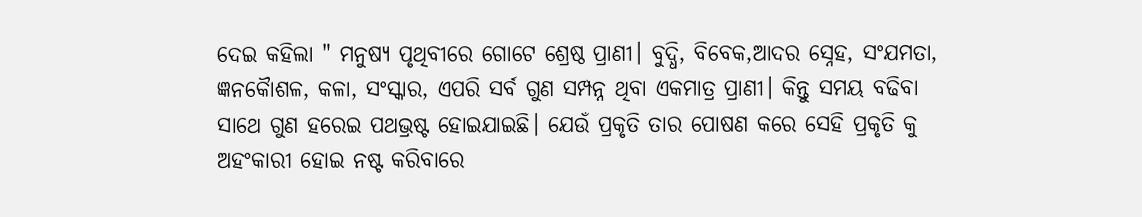ଦେଇ କହିଲା " ମନୁଷ୍ୟ ପୃଥିବୀରେ ଗୋଟେ ଶ୍ରେଷ୍ଠ ପ୍ରାଣୀ। ବୁଦ୍ଧି, ବିବେକ,ଆଦର ସ୍ନେହ, ସଂଯମତା, ଜ୍ଞନକୋୖଶଳ, କଳା, ସଂସ୍କାର, ଏପରି ସର୍ବ ଗୁଣ ସମ୍ପନ୍ନ ଥିବା ଏକମାତ୍ର ପ୍ରାଣୀ। କିନ୍ତୁ ସମୟ ବଢିବା ସାଥେ ଗୁଣ ହରେଇ ପଥଭ୍ରଷ୍ଟ ହୋଇଯାଇଛି। ଯେଉଁ ପ୍ରକୃତି ତାର ପୋଷଣ କରେ ସେହି ପ୍ରକୃତି କୁ ଅହଂକାରୀ ହୋଇ ନଷ୍ଟ କରିବାରେ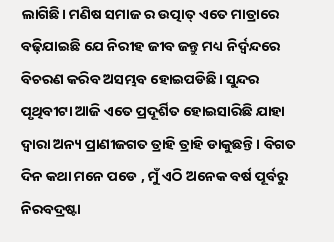ଲାଗିଛି। ମଣିଷ ସମାଜ ର ଉତ୍ପାତ୍ ଏତେ ମାତ୍ରାରେ ବଢ଼ିଯାଇଛି ଯେ ନିରୀହ ଜୀବ ଜନ୍ତୁ ମଧ୍ୟ ନିର୍ଦ୍ଵନ୍ଦରେ ବିଚରଣ କରିବ ଅସମ୍ଭବ ହୋଇପଡିଛି। ସୁନ୍ଦର ପୃଥିବୀଟା ଆଜି ଏତେ ପ୍ରଦୂର୍ଶିତ ହୋଇସାରିଛି ଯାହା ଦ୍ଵାରା ଅନ୍ୟ ପ୍ରାଣୀଜଗତ ତ୍ରାହି ତ୍ରାହି ଡାକୁଛନ୍ତି। ବିଗତ ଦିନ କଥା ମନେ ପଡେ , ମୁଁ ଏଠି ଅନେକ ବର୍ଷ ପୂର୍ବରୁ ନିରବଦ୍ରଷ୍ଟା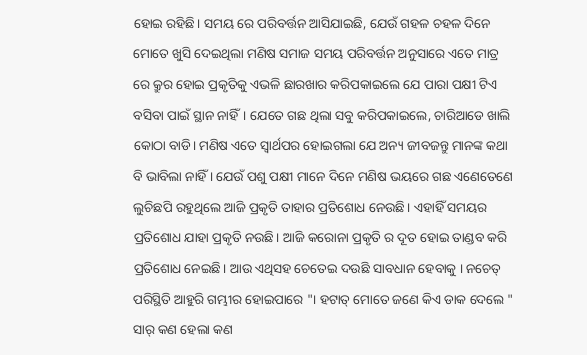ହୋଇ ରହିଛି। ସମୟ ରେ ପରିବର୍ତ୍ତନ ଆସିଯାଇଛି, ଯେଉଁ ଗହଳ ଚହଳ ଦିନେ ମୋତେ ଖୁସି ଦେଇଥିଲା ମଣିଷ ସମାଜ ସମୟ ପରିବର୍ତ୍ତନ ଅନୁସାରେ ଏତେ ମାତ୍ର ରେ କ୍ରୁର ହୋଇ ପ୍ରକୃତିକୁ ଏଭଳି ଛାରଖାର କରିପକାଇଲେ ଯେ ପାରା ପକ୍ଷୀ ଟିଏ ବସିବା ପାଇଁ ସ୍ଥାନ ନାହିଁ। ଯେତେ ଗଛ ଥିଲା ସବୁ କରିପକାଇଲେ, ଚାରିଆଡେ ଖାଲି କୋଠା ବାଡି। ମଣିଷ ଏତେ ସ୍ୱାର୍ଥପର ହୋଇଗଲା ଯେ ଅନ୍ୟ ଜୀବଜନ୍ତୁ ମାନଙ୍କ କଥା ବି ଭାବିଲା ନାହିଁ । ଯେଉଁ ପଶୁ ପକ୍ଷୀ ମାନେ ଦିନେ ମଣିଷ ଭୟରେ ଗଛ ଏଣେତେଣେ ଲୁଚିଛପି ରହୁଥିଲେ ଆଜି ପ୍ରକୃତି ତାହାର ପ୍ରତିଶୋଧ ନେଉଛି। ଏହାହିଁ ସମୟର ପ୍ରତିଶୋଧ ଯାହା ପ୍ରକୃତି ନଉଛି। ଆଜି କରୋନା ପ୍ରକୃତି ର ଦୂତ ହୋଇ ତାଣ୍ଡବ କରି ପ୍ରତିଶୋଧ ନେଇଛି। ଆଉ ଏଥିସହ ଚେତେଇ ଦଉଛି ସାବଧାନ ହେବାକୁ । ନଚେତ୍ ପରିସ୍ଥିତି ଆହୁରି ଗମ୍ଭୀର ହୋଇପାରେ "। ହଟାତ୍ ମୋତେ ଜଣେ କିଏ ଡାକ ଦେଲେ " ସାର୍ କଣ ହେଲା କଣ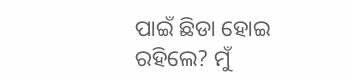ପାଇଁ ଛିଡା ହୋଇ ରହିଲେ? ମୁଁ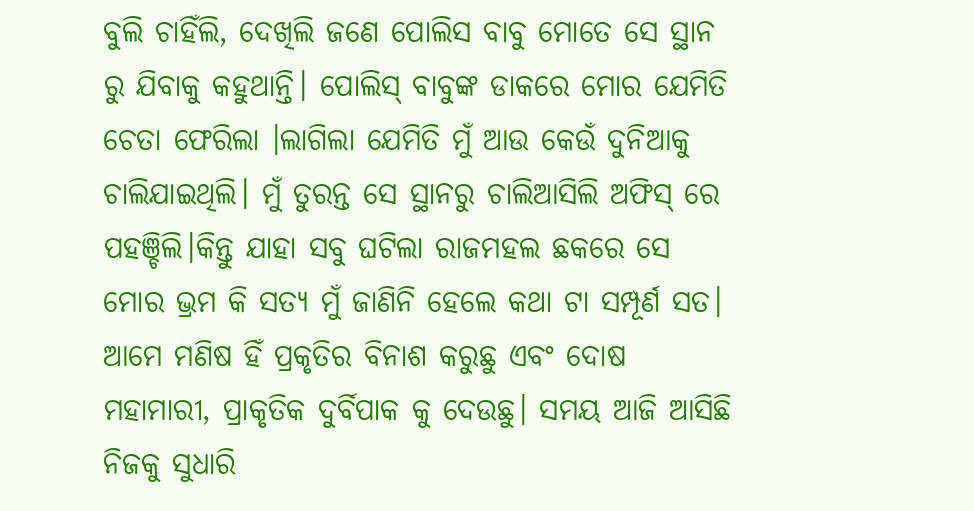ବୁଲି ଚାହିଁଲି, ଦେଖିଲି ଜଣେ ପୋଲିସ ବାବୁ ମୋତେ ସେ ସ୍ଥାନ ରୁ ଯିବାକୁ କହୁଥାନ୍ତି। ପୋଲିସ୍ ବାବୁଙ୍କ ଡାକରେ ମୋର ଯେମିତି ଚେତା ଫେରିଲା ।ଲାଗିଲା ଯେମିତି ମୁଁ ଆଉ କେଉଁ ଦୁନିଆକୁ ଚାଲିଯାଇଥିଲି। ମୁଁ ତୁରନ୍ତ ସେ ସ୍ଥାନରୁ ଚାଲିଆସିଲି ଅଫିସ୍ ରେ ପହଞ୍ଚିଲି।କିନ୍ତୁ ଯାହା ସବୁ ଘଟିଲା ରାଜମହଲ ଛକରେ ସେ ମୋର ଭ୍ରମ କି ସତ୍ୟ ମୁଁ ଜାଣିନି ହେଲେ କଥା ଟା ସମ୍ପୂର୍ଣ ସତ। ଆମେ ମଣିଷ ହିଁ ପ୍ରକୃତିର ବିନାଶ କରୁଛୁ ଏବଂ ଦୋଷ ମହାମାରୀ, ପ୍ରାକୃତିକ ଦୁର୍ବିପାକ କୁ ଦେଉଛୁ। ସମୟ ଆଜି ଆସିଛି ନିଜକୁ ସୁଧାରି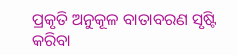ପ୍ରକୃତି ଅନୁକୂଳ ବାତାବରଣ ସୃଷ୍ଟି କରିବା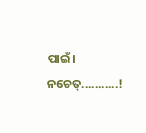ପାଇଁ। ନଚେତ୍...........!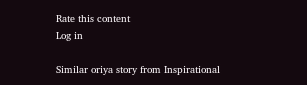Rate this content
Log in

Similar oriya story from Inspirational